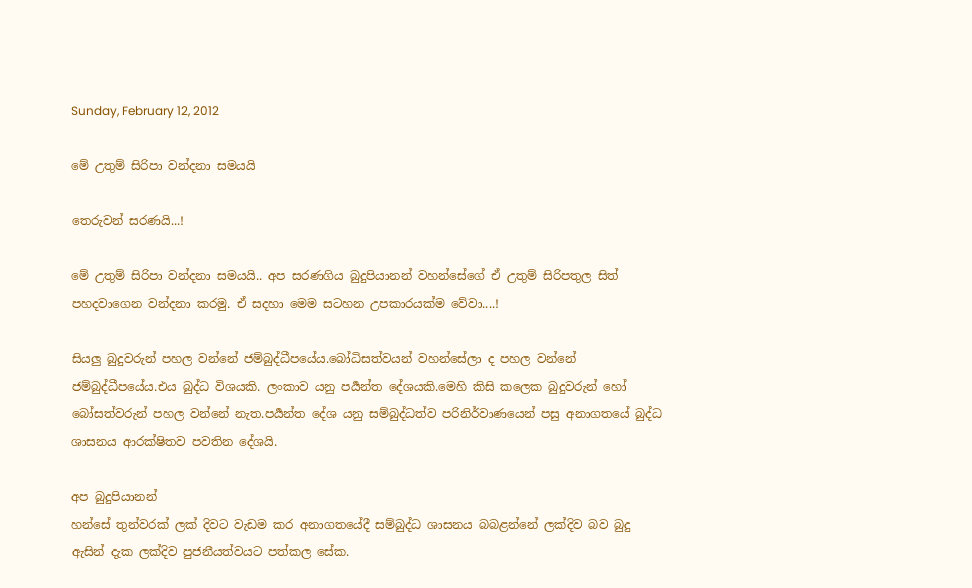Sunday, February 12, 2012

මේ උතුම් සිරිපා වන්දනා සමයයි

තෙරුවන් සරණයි...!

මේ උතුම් සිරිපා වන්දනා සමයයි.. අප සරණගිය බුදුපියානන් වහන්සේගේ ඒ උතුම් සිරිපතුල සිත් පහදවාගෙන වන්දනා කරමු. ඒ සදහා මෙම සටහන උපකාරයක්ම වේවා....!

සියලු බුදුවරුන් පහල වන්නේ ජම්බුද්ධීපයේය.බෝධිසත්වයන් වහන්සේලා ද පහල වන්නේ ජම්බුද්ධීපයේය.එය බුද්ධ විශයකි. ලංකාව යනු පර්‍යන්ත දේශයකි.මෙහි කිසි කලෙක බුදුවරුන් හෝ බෝසත්වරුන් පහල වන්නේ නැත.පර්‍යන්ත දේශ යනු සම්බුද්ධත්ව පරිනිර්වාණයෙන් පසු අනාගතයේ බුද්ධ ශාසනය ආරක්ෂිතව පවතින දේශයි.

අප බුදුපියානන්
හන්සේ තුන්වරක් ලක් දිවට වැඩම කර අනාගතයේදී සම්බුද්ධ ශාසනය බබළන්නේ ලක්දිව බව බුදු ඇසින් දැක ලක්දිව පුජනීයත්වයට පත්කල සේක.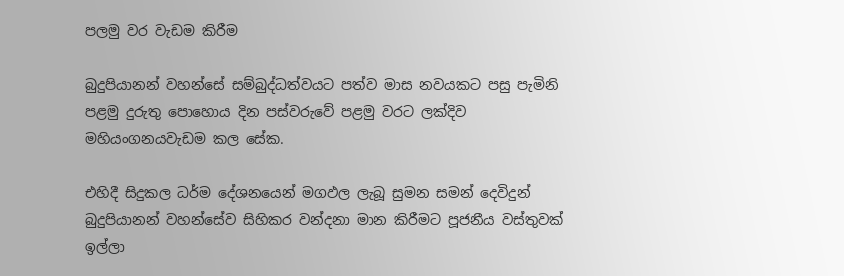පලමු වර වැඩම කිරීම

බුදුපියානන් වහන්සේ සම්බුද්ධත්වයට පත්ව මාස නවයකට පසු පැමිනි පළමු දුරුතු පොහොය දින පස්වරුවේ පළමු වරට ලක්දිව
මහියංගනයවැඩම කල සේක.

එහිදී සිදුකල ධර්ම දේශනයෙන් මගඵල ලැබූ සුමන සමන් දෙවිදුන් බුදුපියානන් වහන්සේව සිහිකර වන්දනා මාන කිරීමට පූජනීය වස්තුවක් ඉල්ලා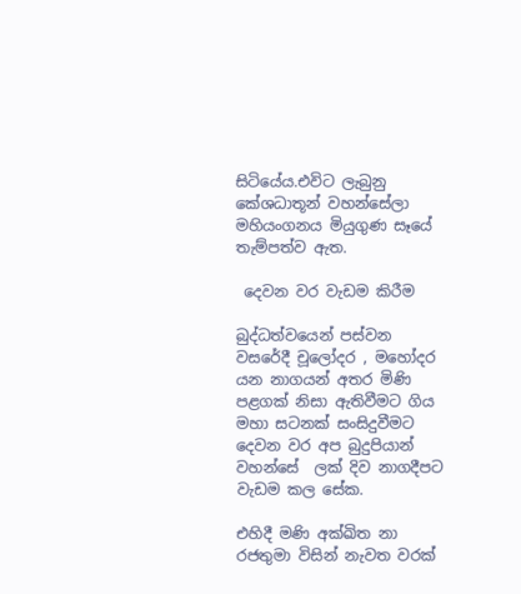සිටියේය.එවිට ලැබුනු කේශධාතූන් වහන්සේලා මහියංගනය මියුගුණ සෑයේ තැම්පත්ව ඇත.

 දෙවන වර වැඩම කිරීම

බුද්ධත්වයෙන් පස්වන වසරේදී චූලෝදර , මහෝදර යන නාගයන් අතර මිණි පළගක් නිසා ඇතිවීමට ගිය මහා සටනක් සංසිදුවීමට  දෙවන වර අප බුදුපියාන්
වහන්සේ  ලක් දිව නාගදීපට වැඩම කල සේක.

එහිදී මණි අක්ඛිත නා රජතුමා විසින් නැවත වරක්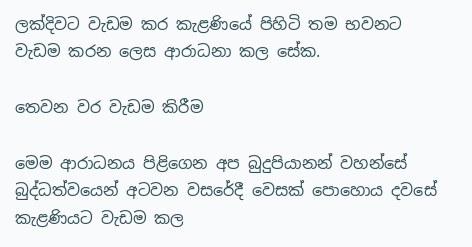ලක්දිවට වැඩම කර කැළණියේ පිහිටි තම භවනට වැඩම කරන ලෙස ආරාධනා කල සේක.

තෙවන වර වැඩම කිරීම

මෙම ආරාධනය පිළිගෙන අප බුදුපියානන් වහන්සේ බුද්ධත්වයෙන් අටවන වසරේදී වෙසක් පොහොය දවසේ කැළණියට වැඩම කල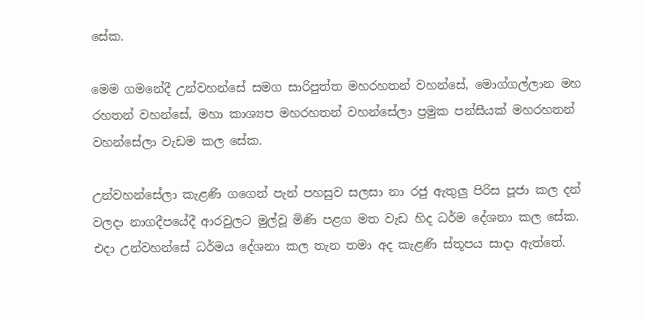සේක.

මෙම ගමනේදී උන්වහන්සේ සමග සාරිපුත්ත මහරහතන් වහන්සේ, මොග්ගල්ලාන මහ රහතන් වහන්සේ, මහා කාශ්‍යප මහරහතන් වහන්සේලා ප්‍රමුක පන්සීයක් මහරහතන් වහන්සේලා වැඩම කල සේක.

උන්වහන්සේලා කැළණි ගගෙන් පැන් පහසුව සලසා නා රජු ඇතුලු පිරිස පූජා කල දන් වලදා නාගදීපයේදී ආරවුලට මුල්වූ මිණි පළග මත වැඩ හිද ධර්ම දේශනා කල සේක. එදා උන්වහන්සේ ධර්මය දේශනා කල තැන තමා අද කැළණි ස්තූපය සාදා ඇත්තේ.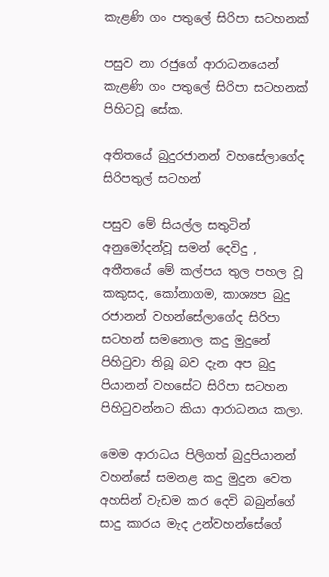කැළණි ගං පතුලේ සිරිපා සටහනක්

පසුව නා රජුගේ ආරාධනයෙන් කැළණි ගං පතුලේ සිරිපා සටහනක් පිහිටවූ සේක.

අතිතයේ බුදුරජානන් වහසේලාගේද සිරිපතුල් සටහන්

පසුව මේ සියල්ල සතුටින් අනුමෝදන්වූ සමන් දෙවිදු , අතීතයේ මේ කල්පය තුල පහල වූ කකුසද, කෝනාගම, කාශ්‍යප බුදු රජානන් වහන්සේලාගේද සිරිපා සටහන් සමනොල කදු මුදුනේ පිහි‍ටුවා තිබූ බව දැන අප බුදු පියානන් වහසේට සිරිපා සටහන පිහි‍ටුවන්නට කියා ආරාධනය කලා.

මෙම ආරාධය පිලිගත් බුදුපියානන් වහන්සේ සමනළ කදු මුදුන වෙත අහසින් වැඩම කර දෙවි බබුන්ගේ සාදු කාරය මැද උන්වහන්සේගේ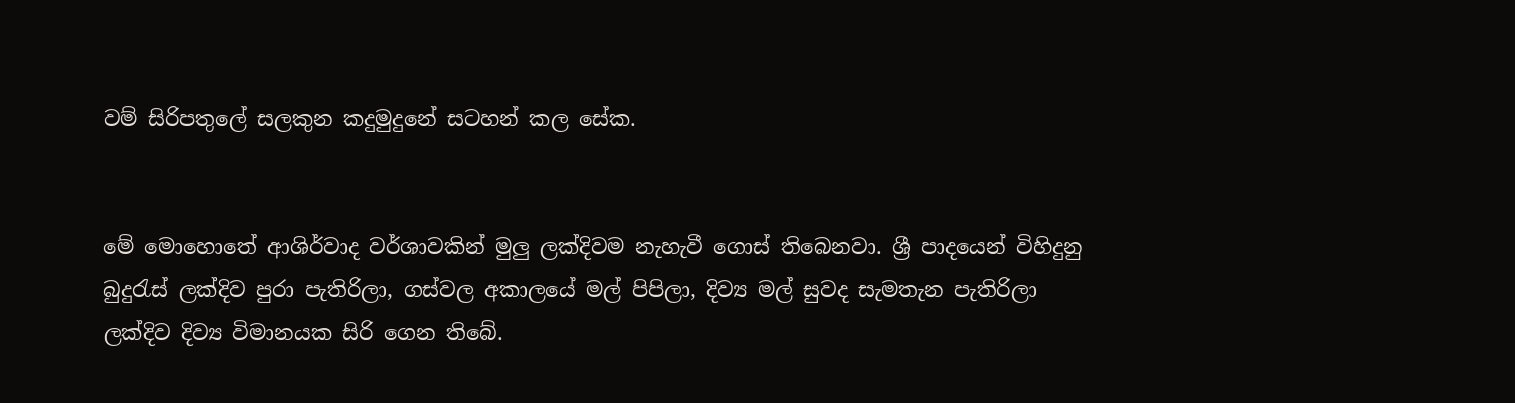වම් සිරිපතුලේ සලකුන කදුමුදුනේ සටහන් කල සේක.


මේ මොහොතේ ආශිර්වාද වර්ශාවකින් මුලු ලක්දිවම නැහැවී ගොස් තිබෙනවා. ශ්‍රී පාදයෙන් විහිදුනු බුදු‍රැස් ලක්දිව පුරා පැතිරිලා, ගස්වල අකාලයේ මල් පිපිලා, දිව්‍ය මල් සුවද සැමතැන පැතිරිලා ලක්දිව දිව්‍ය විමානයක සිරි ගෙන තිබේ.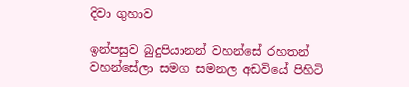දිවා ගුහාව

ඉන්පසුව බුදුපියානන් වහන්සේ රහතන් වහන්සේලා සමග සමනල අඩවියේ පිහිටි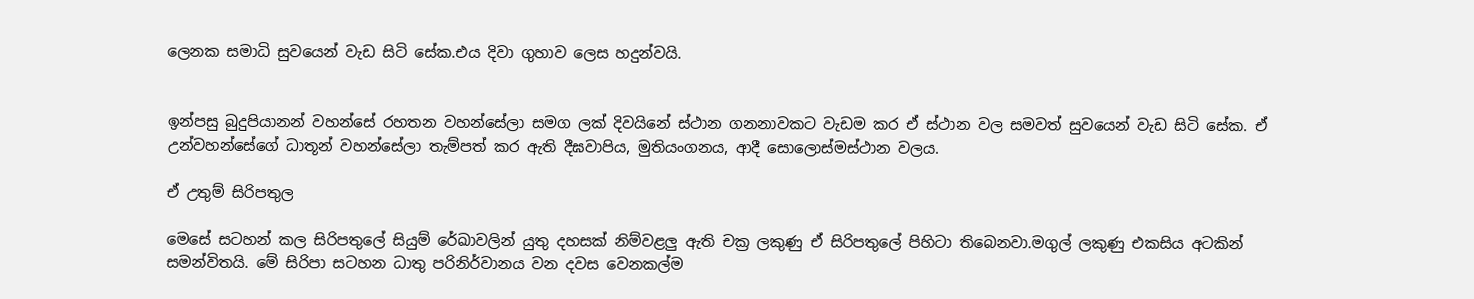ලෙනක සමාධි සුවයෙන් වැඩ සිටි සේක.එය දිවා ගුහාව ලෙස හදුන්වයි.


ඉන්පසු බුදුපියානන් වහන්සේ රහතන වහන්සේලා සමග ලක් දිවයිනේ ස්ථාන ගනනාවකට වැඩම කර ඒ ස්ථාන වල සමවත් සුවයෙන් වැඩ සිටි සේක. ඒ උන්වහන්සේගේ ධාතූන් වහන්සේලා තැම්පත් කර ඇති දීඝවාපිය, මුතියංගනය, ආදී සොලොස්මස්ථාන වලය.

ඒ උතුම් සිරිපතුල

මෙසේ සටහන් කල සිරිපතුලේ සියුම් රේඛාවලින් යුතු දහසක් නිම්වළලු ඇති චක්‍ර ලකුණු ඒ සිරිපතුලේ පිහිටා තිබෙනවා.මගුල් ලකුණු එකසිය අටකින් සමන්විතයි. මේ සිරිපා සටහන ධාතු පරිනිර්වානය වන දවස වෙනකල්ම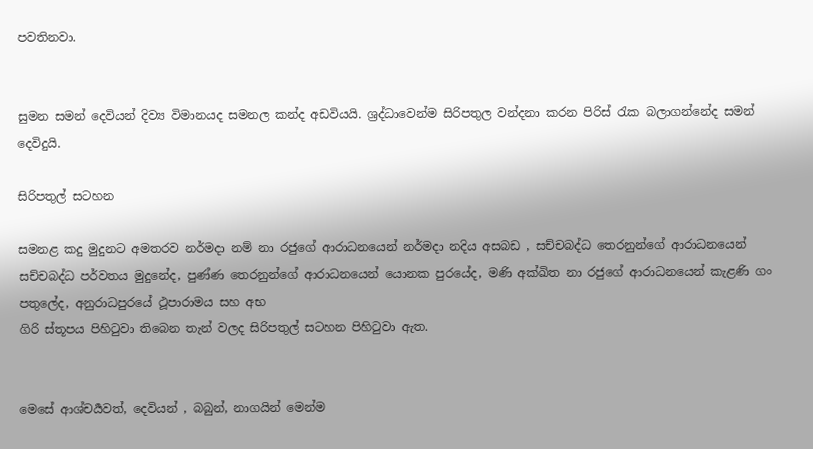පවතිනවා.


සුමන සමන් දෙවියන් දිව්‍ය විමානයද සමනල කන්ද අඩවියයි. ශ්‍රද්ධාවෙන්ම සිරිපතුල වන්දනා කරන පිරිස් ‍රැක බලාගන්නේද සමන් දෙවිදුයි.

සිරිපතුල් සටහන

සමනළ කදු මුදුනට අමතරව නර්මදා නම් නා රජුගේ ආරාධනයෙන් නර්මදා නදිය අසබඩ , සච්චබද්ධ තෙරනුන්ගේ ආරාධනයෙන් සච්චබද්ධ පර්වතය මුදුනේද, පුණ්ණ තෙරනුන්ගේ ආරාධනයෙන් යොනක පුරයේද, මණි අක්ඛිත නා රජුගේ ආරාධනයෙන් කැළණි ගං පතුලේද, අනුරාධපුරයේ ථූපාරාමය සහ අභ
ගිරි ස්තූපය පිහි‍ටුවා තිබෙන තැන් වලද සිරිපතුල් සටහන පිහි‍ටුවා ඇත.


මෙසේ ආශ්චර්‍යවත්, දෙවියන් , බබුන්, නාගයින් මෙන්ම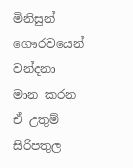මිනිසුන් ගෞරවයෙන් වන්දනා මාන කරන ඒ උතුම් සිරිපතුල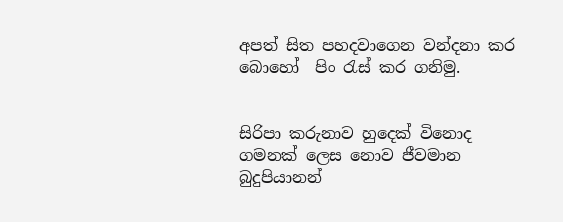අපත් සිත පහදවාගෙන වන්දනා කර බොහෝ  පිං ‍රැස් කර ගනිමු.


සිරිපා කරුනාව හුදෙක් විනොද ගමනක් ලෙස නොව ජීවමාන බුදුපියානන්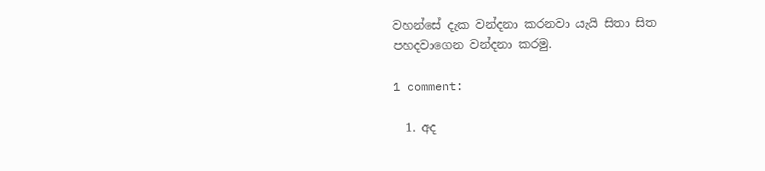වහන්සේ දැක වන්දනා කරනවා යැයි සිතා සිත පහදවාගෙන වන්දනා කරමු.

1 comment:

  1. අද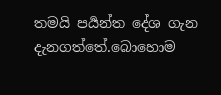තමයි පර්‍යන්ත දේශ ගැන දැනගත්තේ.බොහොම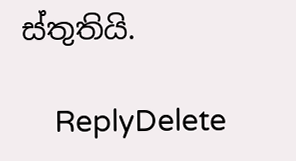ස්තුතියි.

    ReplyDelete